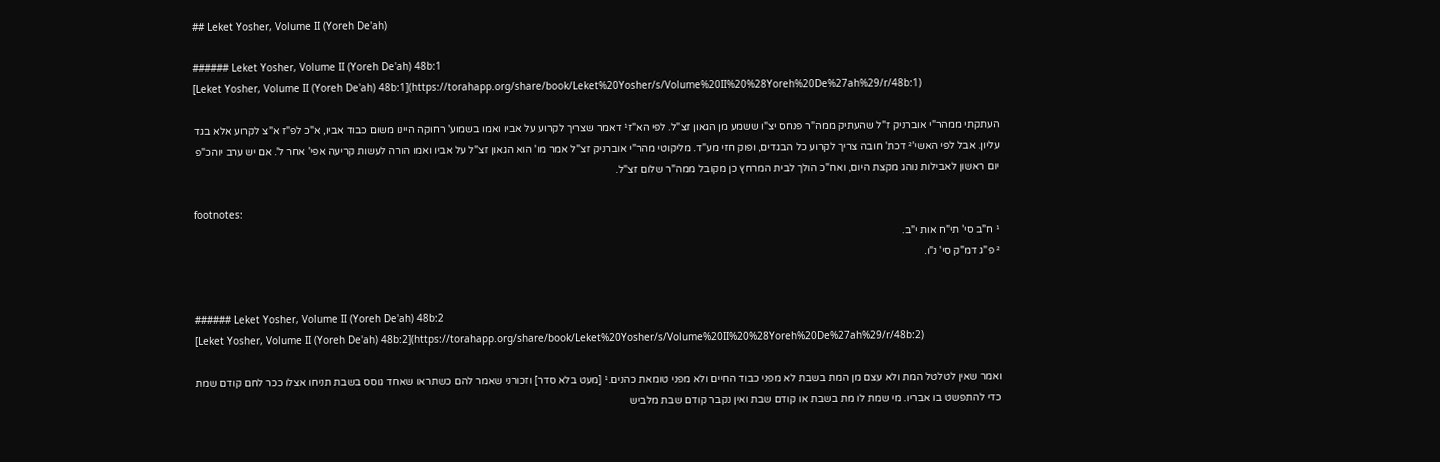## Leket Yosher, Volume II (Yoreh De'ah)

###### Leket Yosher, Volume II (Yoreh De'ah) 48b:1
[Leket Yosher, Volume II (Yoreh De'ah) 48b:1](https://torahapp.org/share/book/Leket%20Yosher/s/Volume%20II%20%28Yoreh%20De%27ah%29/r/48b:1)

העתקתי ממהר"י אוברניק ז"ל שהעתיק ממה"ר פנחס יצ"ו ששמע מן הגאון זצ"ל. לפי הא"ז¹ דאמר שצריך לקרוע על אביו ואמו בשמוע' רחוקה היינו משום כבוד אביו, א"כ לפ"ז א"צ לקרוע אלא בגד עליון. אבל לפי האשי'² דכת' חובה צריך לקרוע כל הבגדים, ופוק חזי מע"ד. מליקוטי מהר"י אוברניק זצ"ל אמר מו' הוא הגאון זצ"ל על אביו ואמו הורה לעשות קריעה אפי' אחר ל'. אם יש ערב יוהכ"פ יום ראשון לאבילות נוהג מקצת היום, ואח"כ הולך לבית המרחץ כן מקובל ממה"ר שלום זצ"ל.

footnotes:
¹ ח"ב סי' תי"ח אות י"ב.
² פ"ג דמ"ק סי' נ"ו.


###### Leket Yosher, Volume II (Yoreh De'ah) 48b:2
[Leket Yosher, Volume II (Yoreh De'ah) 48b:2](https://torahapp.org/share/book/Leket%20Yosher/s/Volume%20II%20%28Yoreh%20De%27ah%29/r/48b:2)

ואמר שאין לטלטל המת ולא עצם מן המת בשבת לא מפני כבוד החיים ולא מפני טומאת כהנים.¹ [מעט בלא סדר] וזכורני שאמר להם כשתראו שאחד גוסס בשבת תניחו אצלו ככר לחם קודם שמת כדי להתפשט בו אבריו. מי שמת לו מת בשבת או קודם שבת ואין נקבר קודם שבת מלביש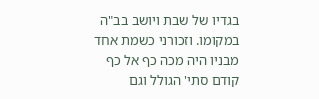בגדיו של שבת ויושב בב"ה במקומו. וזכורני כשמת אחד מבניו היה מכה כף אל כף קודם סתי' הגולל וגם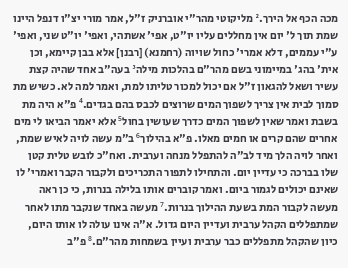מכה הכף אל הירך.² מליקוטי מהר"י אוברניק ז"ל, אמר מורי יצ"ו דנפל היינו שמת תוך ל' יום אין מחללים עליו יו"ט, אפי' אשתהי, ואפי' יו"ט שני, ואפי' ע"י עממים, דלא אמרי' כחול שויוה (רחמנא) [רבנן] אלא בבן קיימא, וכן אית' בהג' במיימוני בשם מהר"ם בהלכות מילה³ בעה"ב אחד שהיה קצת עשיר ושאל להגאון ז"ל אם יכול למכור טליתו למת, ואמר למה לא. כשיש מת סמוך לבית אין צריך לשפוך המים שרוצים לכבס בהם בגדים.⁴ פ"א היה מת בשבת ואמר שאין לשפוך המים כדרך שעושין בחול⁵ אלא יאמר הביאו לי מים אחרים שהם קרים או חמים מאלו. פ"א בהילוך⁶ ב"מ עשה לויה לאיש שמת, ואחר לויה הלך מיד לב"ה להתפלל מנחה וערבית. ואח"כ לובש טלית קטן שלו בברכה כי עדיין יום. והתחילו לתפור התכריכים ולקבור הקבר ואמרי' לו שאינם יכולים לגמור ביום. ואמר קוברים אותו בלילה בנרות, כי כן ראה מעשה לקבור המת בשעת ההילוך בנרות.⁷ מעשה באחד שנקבר מתו לאחר שמתפללים הקהל ערבית ועדיין היום גדול. א"ה אינו עולה לו אותו היום, כיון שהקהל מתפללים כבר ערבית ועיין בשמחות מהר"ם.⁸ פ"ב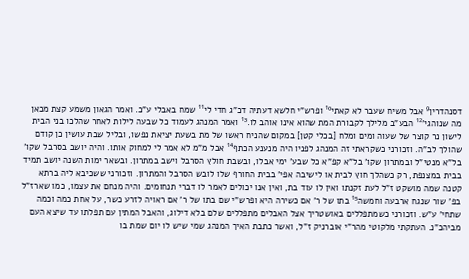דסנהדרין⁹ אבל משיח שעבר לא קאתי¹⁰ ופרש"י חלשא דעתיה דכ"ג חדי לי¹¹ שמח באבלי ע"כ. ואמר הגאון משמע קצת מכאן מה שנוהגי'¹² הבע"ב מלילך לקבורת המת שהוא אינו אוהב לו.¹³ ואמר המנהג לעמוד כל שבעה לילות לאחר שהלכו בני הבית לישון נר קוצר של שעוה ומים ומלח [בכלי קטן] במקום שהניח ראשו של מת בשעת יציאת נפשו, ובליל שבת עושין כן קודם שהולך לב"ה. וזכורני כשקראתי זה המנהג לפניו היה מנענע הכתף¹⁴ אבל מ"מ לא אמר לי למחוק אותו. והיה יושב בסרבל שקו' בל"א מנטי"ל ובמתרון שקו' בל"א קפ"א כל שבע' ימי אבלו, ובשבת חולץ הסרבל וישב במתרון. ובשאר ימות השנה יושב תמיד בבית במצנפת, רק כשהלך חוץ לבית או לישיבה אפי' בבית החורף שלו לובש הסרבל והמתרון. וזכורני ששכיבא ליה ברתא קטנה שמה מושקט ז"ל לעת זקנתו ואין לו עוד בת, ואין אנו יכולים לאמר לו דברי תנחומים. והיה מנחם את עצמו, כמו שארז"ל בפ' שור שנגח ארבעה וחמשה¹⁵ בתו של ר' אם כשירה היא ופרש"י שם בתו של ר' אם ראויה לזרע כשר, על אחת כמה וכמה שתחי' ע"ש. וזכורני כשמתפללים באושטריך אצל האבלים מתפללים שלם בלא דילוג, והאבל המתין עם תפלתו עד שיצא העם מביהכ"נ. העתקתי מלקוטי מהר"י אוברניק ז"ל, ואשר כתבת האיך המנהג שמי שיש לו יום שמת בו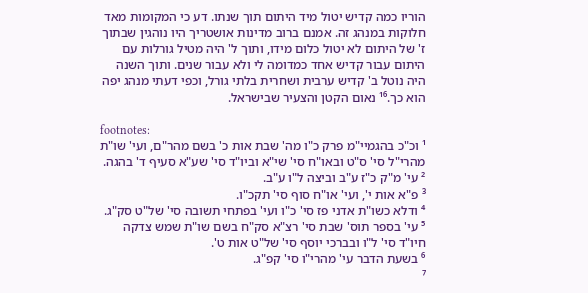הוריו כמה קדיש יטול מיד היתום תוך שנתו. דע כי המקומות מאד חלוקות במנהג זה. אמנם ברוב מדינות אושטריך היו נוהגין שבתוך ז' של היתום לא יטול כלום מידו, ותוך ל' היה מטיל גורלות עם היתום עבור קדיש אחד כמדומה לי ולא עבור שנים. ותוך השנה היה נוטל ב' קדיש ערבית ושחרית בלתי גורל, וכפי דעתי מנהג יפה הוא כך.¹⁶ נאום הקטן והצעיר שבישראל.

footnotes:
¹ וכ"כ בהגמיי"מ פרק כ"ו מה' שבת אות כ' בשם מהר"ם, ועי' שו"ת מהרי"ל סי' ס"ט ובאו"ח סי' שי"א וביו"ד סי' שע"א סעיף ד' בהגה.
² עי' מ"ק כ"ז ע"ב וביצה ל"ו ע"ב.
³ פ"א אות י', ועי' או"ח סוף סי' תקכ"ו.
⁴ ודלא כשו"ת אדני פז סי' כ"ו ועי' בפתחי תשובה סי' של"ט סק"ג.
⁵ עי' בספר תוס' שבת סי' רצ"א סק"ח בשם שו"ת שמש צדקה חיו"ד סי' ל"ו ובברכי יוסף סי' של"ט אות ט'.
⁶ בשעת הדבר עי' מהרי"ו סי' קפ"ג.
⁷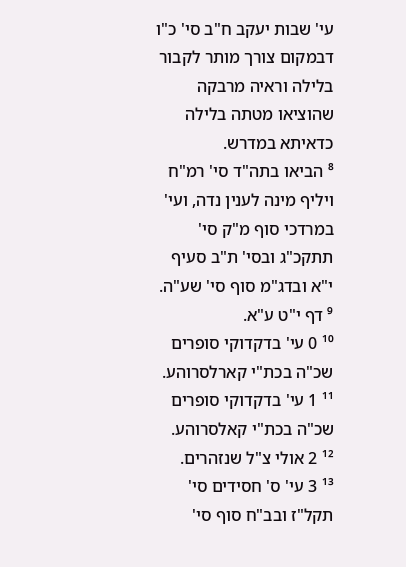עי' שבות יעקב ח"ב סי' כ"ו דבמקום צורך מותר לקבור בלילה וראיה מרבקה שהוציאו מטתה בלילה כדאיתא במדרש.
⁸ הביאו בתה"ד סי' רמ"ח ויליף מינה לענין נדה, ועי' במרדכי סוף מ"ק סי' תתקכ"ג ובסי' ת"ב סעיף י"א ובדג"מ סוף סי' שע"ה.
⁹ דף י"ט ע"א.
¹⁰ 0 עי' בדקדוקי סופרים שכ"ה בכת"י קארלסרוהע.
¹¹ 1 עי' בדקדוקי סופרים שכ"ה בכת"י קאלסרוהע.
¹² 2 אולי צ"ל שנזהרים.
¹³ 3 עי' ס' חסידים סי' תקל"ז ובב"ח סוף סי'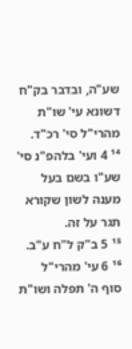שע"ה, ובדבר בק"ח דשונא עי' שו"ת מהרי"ל סי' רכ"ד.
¹⁴ 4 ועי' בלהפ"נ סי' שע"ו בשם בעל מענה לשון שקורא תגר על זה.
¹⁵ 5 ב"ק ל"ח ע"ב.
¹⁶ 6 עי' מהרי"ל סוף ה' תפלה ושו"ת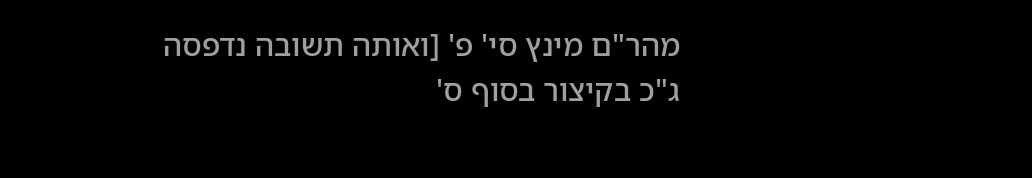מהר"ם מינץ סי' פ' [ואותה תשובה נדפסה ג"כ בקיצור בסוף ס'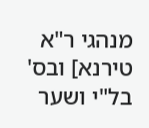מנהגי ר"א טירנא] ובס' בל"י ושער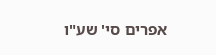אפרים סי' שע"ו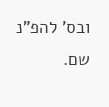ובס' להפ"נ שם.